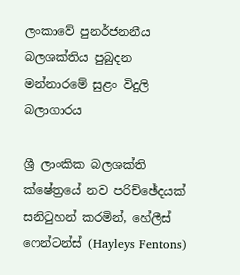ලංකාවේ පුනර්ජනනීය බලශක්තිය පුබුදන මන්නාරමේ සුළං විදුලි බලාගාරය

ශ්‍රී ලාංකික බලශක්ති ක්ෂේත්‍රයේ නව පරිච්ඡේදයක් සනිටුහන් කරමින්, හේලීස් ෆෙන්ටන්ස් (Hayleys Fentons)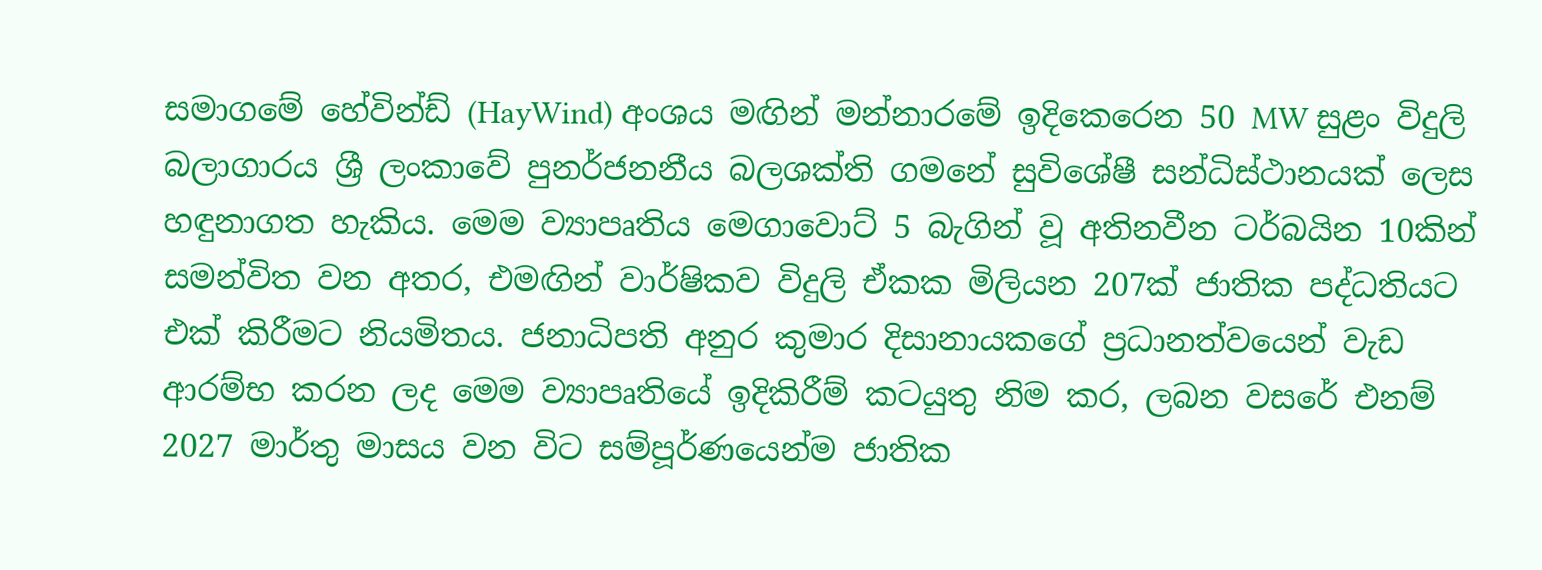සමාගමේ හේවින්ඩ් (HayWind) අංශය මඟින් මන්නාරමේ ඉදිකෙරෙන 50 MW සුළං විදුලි බලාගාරය ශ්‍රී ලංකාවේ පුනර්ජනනීය බලශක්ති ගමනේ සුවිශේෂී සන්ධිස්ථානයක් ලෙස හඳුනාගත හැකිය. මෙම ව්‍යාපෘතිය මෙගාවොට් 5 බැගින් වූ අතිනවීන ටර්බයින 10කින් සමන්විත වන අතර, එමඟින් වාර්ෂිකව විදුලි ඒකක මිලියන 207ක් ජාතික පද්ධතියට එක් කිරීමට නියමිතය. ජනාධිපති අනුර කුමාර දිසානායකගේ ප්‍රධානත්වයෙන් වැඩ ආරම්භ කරන ලද මෙම ව්‍යාපෘතියේ ඉදිකිරීම් කටයුතු නිම කර, ලබන වසරේ එනම් 2027 මාර්තු මාසය වන විට සම්පූර්ණයෙන්ම ජාතික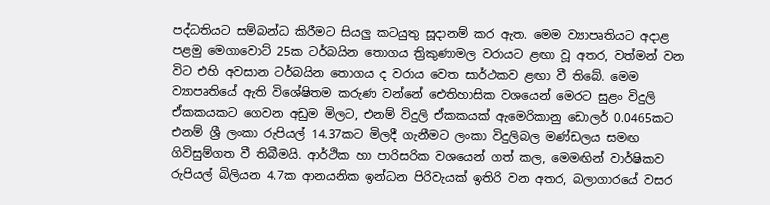පද්ධතියට සම්බන්ධ කිරීමට සියලු කටයුතු සූදානම් කර ඇත. මෙම ව්‍යාපෘතියට අදාළ පළමු මෙගාවොට් 25ක ටර්බයින තොගය ත්‍රිකුණාමල වරායට ළඟා වූ අතර, වත්මන් වන විට එහි අවසාන ටර්බයින තොගය ද වරාය වෙත සාර්ථකව ළඟා වී තිබේ. මෙම ව්‍යාපෘතියේ ඇති විශේෂිතම කරුණ වන්නේ ඓතිහාසික වශයෙන් මෙරට සුළං විදුලි ඒකකයකට ගෙවන අඩුම මිලට, එනම් විදුලි ඒකකයක් ඇමෙරිකානු ඩොලර් 0.0465කට එනම් ශ්‍රී ලංකා රුපියල් 14.37කට මිලදී ගැනීමට ලංකා විදුලිබල මණ්ඩලය සමඟ ගිවිසුම්ගත වී තිබීමයි. ආර්ථික හා පාරිසරික වශයෙන් ගත් කල, මෙමඟින් වාර්ෂිකව රුපියල් බිලියන 4.7ක ආනයනික ඉන්ධන පිරිවැයක් ඉතිරි වන අතර, බලාගාරයේ වසර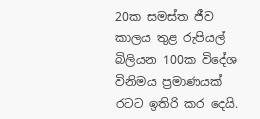20ක සමස්ත ජීව කාලය තුළ රුපියල් බිලියන 100ක විදේශ විනිමය ප්‍රමාණයක් රටට ඉතිරි කර දෙයි.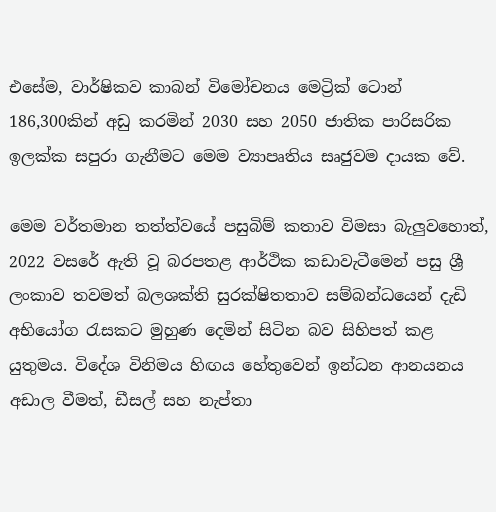එසේම, වාර්ෂිකව කාබන් විමෝචනය මෙට්‍රික් ටොන් 186,300කින් අඩු කරමින් 2030 සහ 2050 ජාතික පාරිසරික ඉලක්ක සපුරා ගැනීමට මෙම ව්‍යාපෘතිය සෘජුවම දායක වේ.

මෙම වර්තමාන තත්ත්වයේ පසුබිම් කතාව විමසා බැලුවහොත්, 2022 වසරේ ඇති වූ බරපතළ ආර්ථික කඩාවැටීමෙන් පසු ශ්‍රී ලංකාව තවමත් බලශක්ති සුරක්ෂිතතාව සම්බන්ධයෙන් දැඩි අභියෝග රැසකට මුහුණ දෙමින් සිටින බව සිහිපත් කළ යුතුමය. විදේශ විනිමය හිඟය හේතුවෙන් ඉන්ධන ආනයනය අඩාල වීමත්, ඩීසල් සහ නැප්තා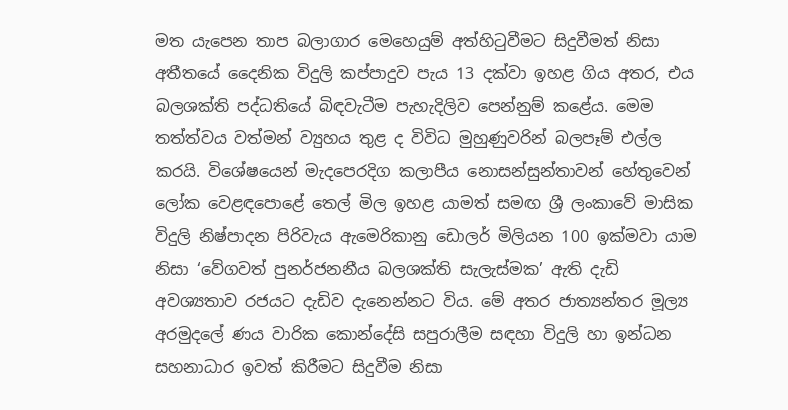මත යැපෙන තාප බලාගාර මෙහෙයුම් අත්හිටුවීමට සිදුවීමත් නිසා අතීතයේ දෛනික විදුලි කප්පාදුව පැය 13 දක්වා ඉහළ ගිය අතර, එය බලශක්ති පද්ධතියේ බිඳවැටීම පැහැදිලිව පෙන්නුම් කළේය. මෙම තත්ත්වය වත්මන් ව්‍යුහය තුළ ද විවිධ මුහුණුවරින් බලපෑම් එල්ල කරයි. විශේෂයෙන් මැදපෙරදිග කලාපීය නොසන්සුන්තාවන් හේතුවෙන් ලෝක වෙළඳපොළේ තෙල් මිල ඉහළ යාමත් සමඟ ශ්‍රී ලංකාවේ මාසික විදුලි නිෂ්පාදන පිරිවැය ඇමෙරිකානු ඩොලර් මිලියන 100 ඉක්මවා යාම නිසා ‘වේගවත් පුනර්ජනනීය බලශක්ති සැලැස්මක’ ඇති දැඩි අවශ්‍යතාව රජයට දැඩිව දැනෙන්නට විය. මේ අතර ජාත්‍යන්තර මූල්‍ය අරමුදලේ ණය වාරික කොන්දේසි සපුරාලීම සඳහා විදුලි හා ඉන්ධන සහනාධාර ඉවත් කිරීමට සිදුවීම නිසා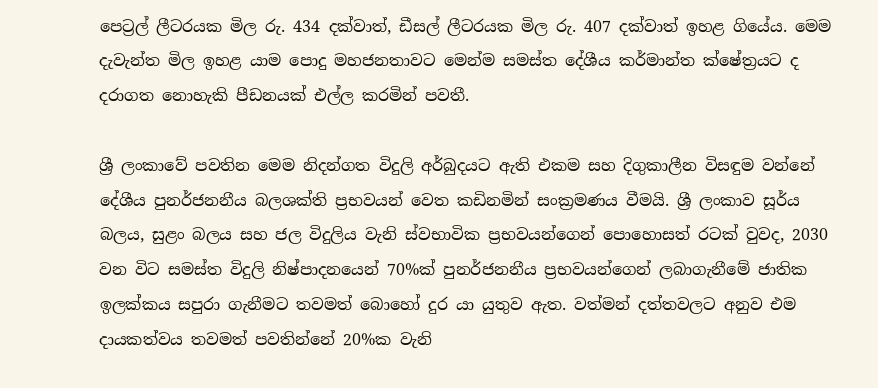පෙට්‍රල් ලීටරයක මිල රු. 434 දක්වාත්, ඩීසල් ලීටරයක මිල රු. 407 දක්වාත් ඉහළ ගියේය. මෙම දැවැන්ත මිල ඉහළ යාම පොදු මහජනතාවට මෙන්ම සමස්ත දේශීය කර්මාන්ත ක්ෂේත්‍රයට ද දරාගත නොහැකි පීඩනයක් එල්ල කරමින් පවතී.

ශ්‍රී ලංකාවේ පවතින මෙම නිදන්ගත විදුලි අර්බුදයට ඇති එකම සහ දිගුකාලීන විසඳුම වන්නේ දේශීය පුනර්ජනනීය බලශක්ති ප්‍රභවයන් වෙත කඩිනමින් සංක්‍රමණය වීමයි. ශ්‍රී ලංකාව සූර්ය බලය, සුළං බලය සහ ජල විදුලිය වැනි ස්වභාවික ප්‍රභවයන්ගෙන් පොහොසත් රටක් වුවද, 2030 වන විට සමස්ත විදුලි නිෂ්පාදනයෙන් 70%ක් පුනර්ජනනීය ප්‍රභවයන්ගෙන් ලබාගැනීමේ ජාතික ඉලක්කය සපුරා ගැනීමට තවමත් බොහෝ දුර යා යුතුව ඇත. වත්මන් දත්තවලට අනුව එම දායකත්වය තවමත් පවතින්නේ 20%ක වැනි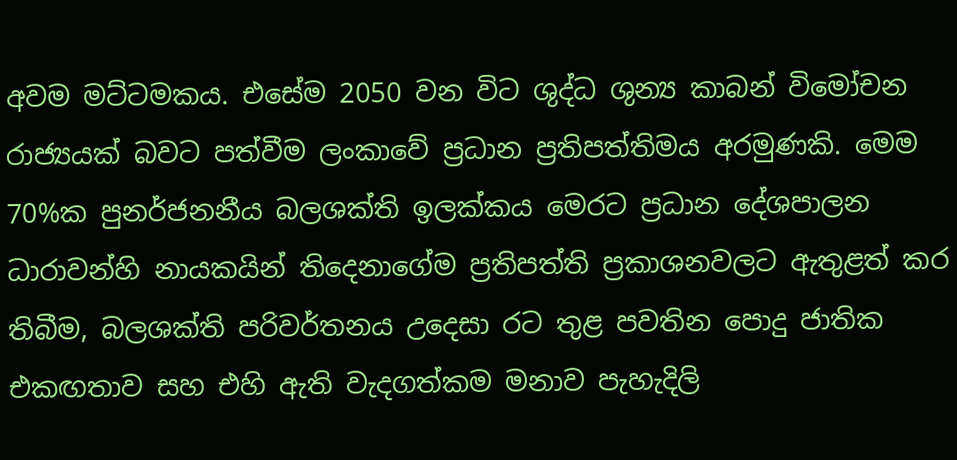අවම මට්ටමකය. එසේම 2050 වන විට ශුද්ධ ශුන්‍ය කාබන් විමෝචන රාජ්‍යයක් බවට පත්වීම ලංකාවේ ප්‍රධාන ප්‍රතිපත්තිමය අරමුණකි. මෙම 70%ක පුනර්ජනනීය බලශක්ති ඉලක්කය මෙරට ප්‍රධාන දේශපාලන ධාරාවන්හි නායකයින් තිදෙනාගේම ප්‍රතිපත්ති ප්‍රකාශනවලට ඇතුළත් කර තිබීම, බලශක්ති පරිවර්තනය උදෙසා රට තුළ පවතින පොදු ජාතික එකඟතාව සහ එහි ඇති වැදගත්කම මනාව පැහැදිලි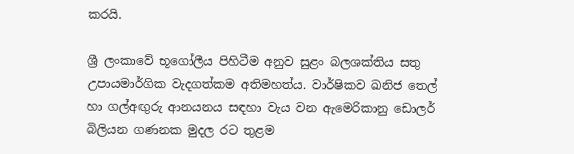කරයි.

ශ්‍රී ලංකාවේ භූගෝලීය පිහිටීම අනුව සුළං බලශක්තිය සතු උපායමාර්ගික වැදගත්කම අතිමහත්ය. වාර්ෂිකව ඛනිජ තෙල් හා ගල්අඟුරු ආනයනය සඳහා වැය වන ඇමෙරිකානු ඩොලර් බිලියන ගණනක මුදල රට තුළම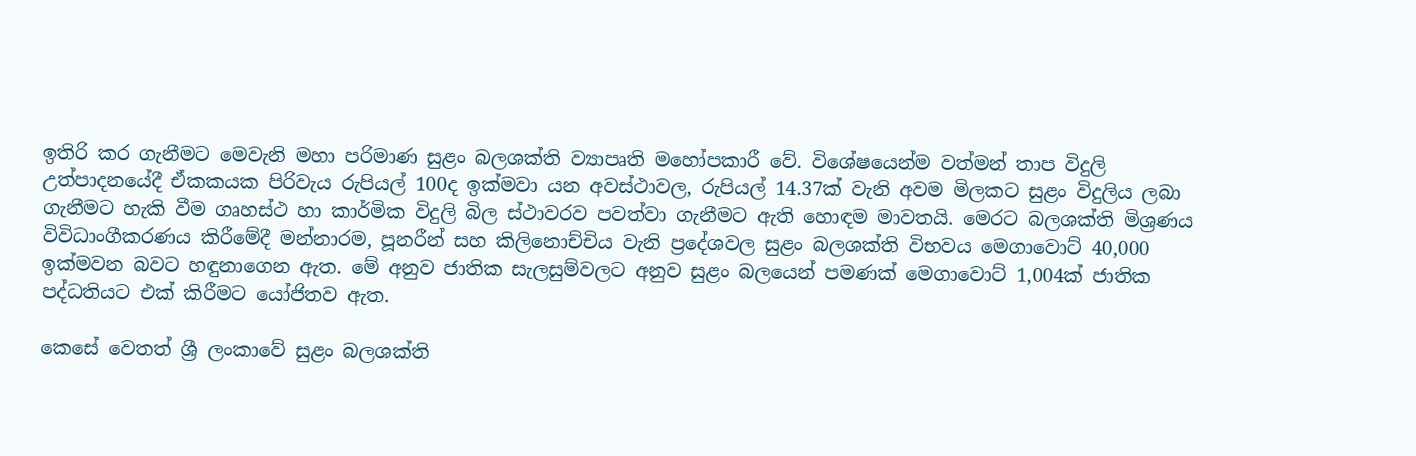ඉතිරි කර ගැනීමට මෙවැනි මහා පරිමාණ සුළං බලශක්ති ව්‍යාපෘති මහෝපකාරී වේ. විශේෂයෙන්ම වත්මන් තාප විදුලි උත්පාදනයේදී ඒකකයක පිරිවැය රුපියල් 100ද ඉක්මවා යන අවස්ථාවල, රුපියල් 14.37ක් වැනි අවම මිලකට සුළං විදුලිය ලබා ගැනීමට හැකි වීම ගෘහස්ථ හා කාර්මික විදුලි බිල ස්ථාවරව පවත්වා ගැනීමට ඇති හොඳම මාවතයි. මෙරට බලශක්ති මිශ්‍රණය විවිධාංගීකරණය කිරීමේදී මන්නාරම, පූනරීන් සහ කිලිනොච්චිය වැනි ප්‍රදේශවල සුළං බලශක්ති විභවය මෙගාවොට් 40,000 ඉක්මවන බවට හඳුනාගෙන ඇත. මේ අනුව ජාතික සැලසුම්වලට අනුව සුළං බලයෙන් පමණක් මෙගාවොට් 1,004ක් ජාතික පද්ධතියට එක් කිරීමට යෝජිතව ඇත.

කෙසේ වෙතත් ශ්‍රී ලංකාවේ සුළං බලශක්ති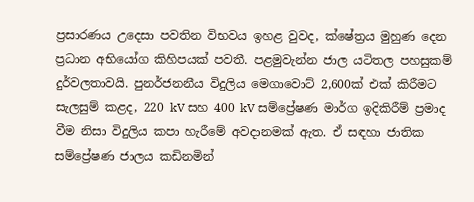ප්‍රසාරණය උදෙසා පවතින විභවය ඉහළ වුවද, ක්ෂේත්‍රය මුහුණ දෙන ප්‍රධාන අභියෝග කිහිපයක් පවතී. පළමුවැන්න ජාල යටිතල පහසුකම් දුර්වලතාවයි. පුනර්ජනනීය විදුලිය මෙගාවොට් 2,600ක් එක් කිරීමට සැලසුම් කළද, 220 kV සහ 400 kV සම්ප්‍රේෂණ මාර්ග ඉදිකිරීම් ප්‍රමාද වීම නිසා විදුලිය කපා හැරීමේ අවදානමක් ඇත. ඒ සඳහා ජාතික සම්ප්‍රේෂණ ජාලය කඩිනමින්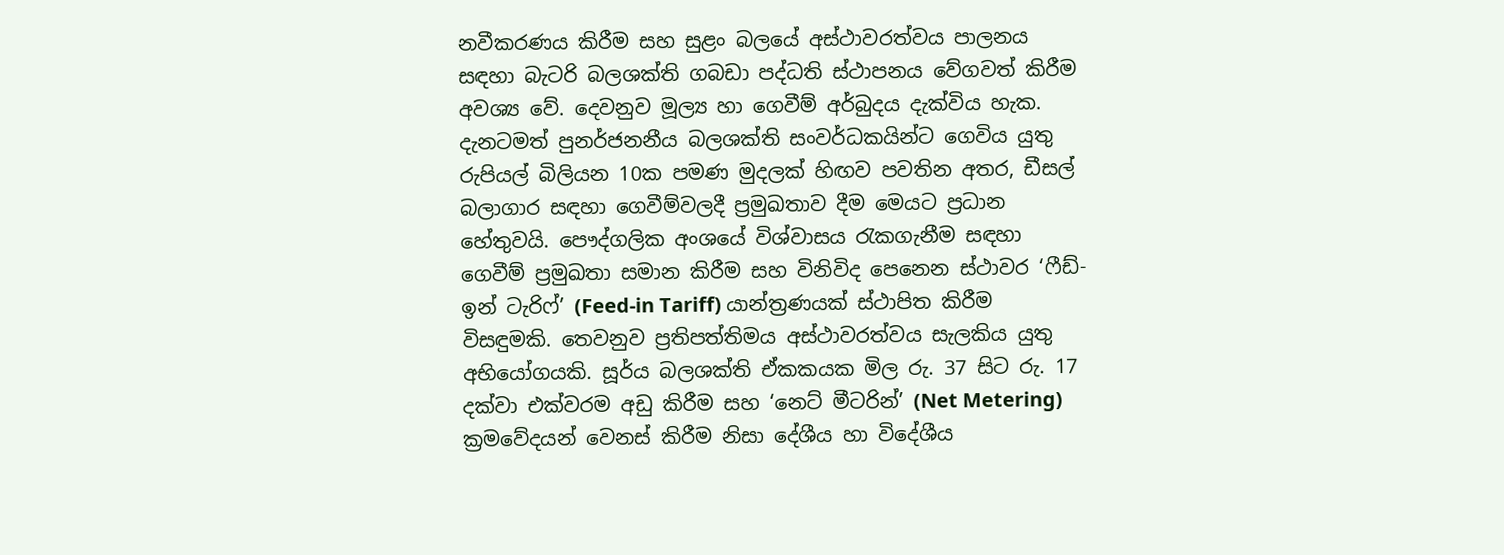නවීකරණය කිරීම සහ සුළං බලයේ අස්ථාවරත්වය පාලනය සඳහා බැටරි බලශක්ති ගබඩා පද්ධති ස්ථාපනය වේගවත් කිරීම අවශ්‍ය වේ. දෙවනුව මූල්‍ය හා ගෙවීම් අර්බුදය දැක්විය හැක. දැනටමත් පුනර්ජනනීය බලශක්ති සංවර්ධකයින්ට ගෙවිය යුතු රුපියල් බිලියන 10ක පමණ මුදලක් හිඟව පවතින අතර, ඩීසල් බලාගාර සඳහා ගෙවීම්වලදී ප්‍රමුඛතාව දීම මෙයට ප්‍රධාන හේතුවයි. පෞද්ගලික අංශයේ විශ්වාසය රැකගැනීම සඳහා ගෙවීම් ප්‍රමුඛතා සමාන කිරීම සහ විනිවිද පෙනෙන ස්ථාවර ‘ෆීඩ්-ඉන් ටැරිෆ්’ (Feed-in Tariff) යාන්ත්‍රණයක් ස්ථාපිත කිරීම විසඳුමකි. තෙවනුව ප්‍රතිපත්තිමය අස්ථාවරත්වය සැලකිය යුතු අභියෝගයකි. සූර්ය බලශක්ති ඒකකයක මිල රු. 37 සිට රු. 17 දක්වා එක්වරම අඩු කිරීම සහ ‘නෙට් මීටරින්’ (Net Metering) ක්‍රමවේදයන් වෙනස් කිරීම නිසා දේශීය හා විදේශීය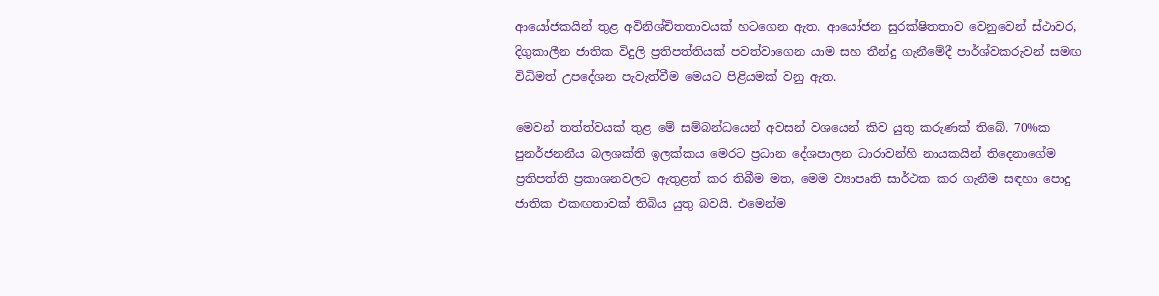ආයෝජකයින් තුළ අවිනිශ්චිතතාවයක් හටගෙන ඇත. ආයෝජන සුරක්ෂිතතාව වෙනුවෙන් ස්ථාවර, දිගුකාලීන ජාතික විදුලි ප්‍රතිපත්තියක් පවත්වාගෙන යාම සහ තීන්දු ගැනීමේදී පාර්ශ්වකරුවන් සමඟ විධිමත් උපදේශන පැවැත්වීම මෙයට පිළියමක් වනු ඇත.

මෙවන් තත්ත්වයක් තුළ මේ සම්බන්ධයෙන් අවසන් වශයෙන් කිව යුතු කරුණක් තිබේ. 70%ක පුනර්ජනනීය බලශක්ති ඉලක්කය මෙරට ප්‍රධාන දේශපාලන ධාරාවන්හි නායකයින් තිදෙනාගේම ප්‍රතිපත්ති ප්‍රකාශනවලට ඇතුළත් කර තිබීම මත, මෙම ව්‍යාපෘති සාර්ථක කර ගැනීම සඳහා පොදු ජාතික එකඟතාවක් තිබිය යුතු බවයි. එමෙන්ම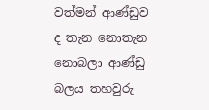වත්මන් ආණ්ඩුව ද තැන නොතැන නොබලා ආණ්ඩු බලය තහවුරු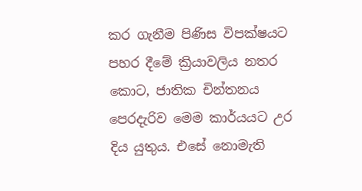කර ගැනීම පිණිස විපක්ෂයට පහර දීමේ ක්‍රියාවලිය නතර කොට, ජාතික චින්තනය පෙරදැරිව මෙම කාර්යයට උර දිය යුතුය. එසේ නොමැති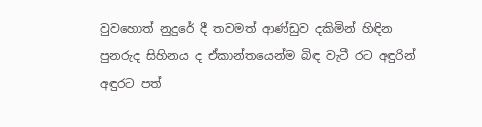වුවහොත් නුදුරේ දී තවමත් ආණ්ඩුව දකිමින් හිඳින පුනරුද සිහිනය ද ඒකාන්තයෙන්ම බිඳ වැටී රට අඳුරින් අඳුරට පත්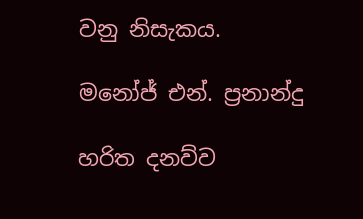වනු නිසැකය.

මනෝජ් එන්. ප්‍රනාන්දු

හරිත දනව්ව